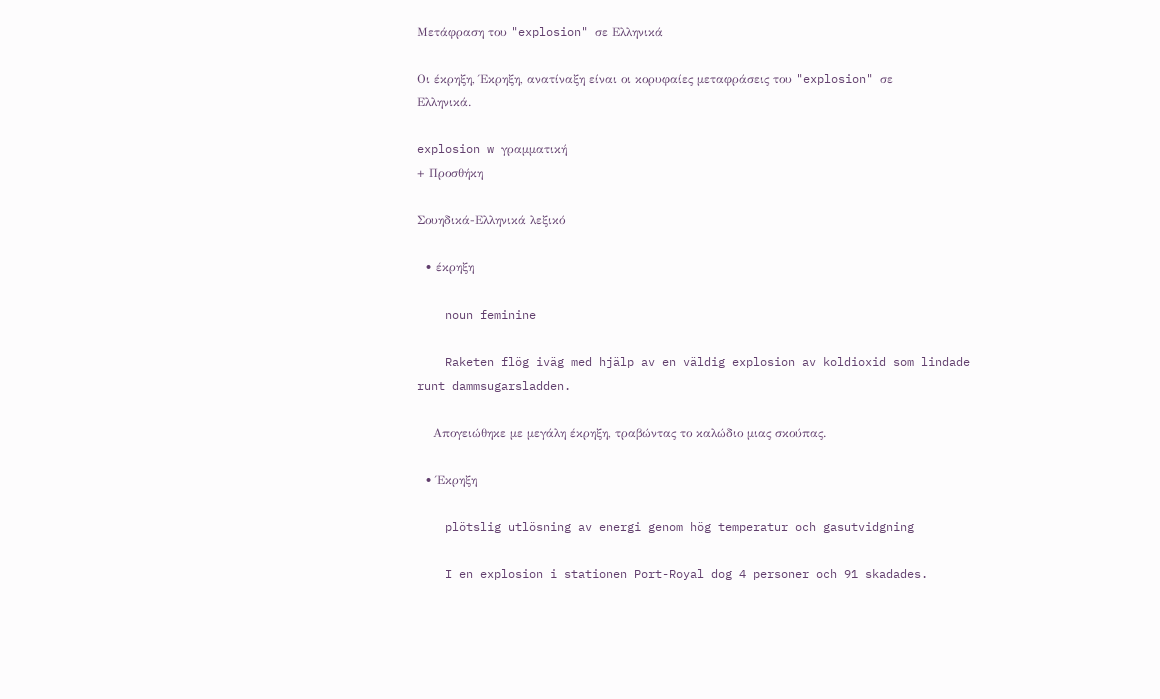Μετάφραση του "explosion" σε Ελληνικά

Οι έκρηξη, Έκρηξη, ανατίναξη είναι οι κορυφαίες μεταφράσεις του "explosion" σε Ελληνικά.

explosion w γραμματική
+ Προσθήκη

Σουηδικά-Ελληνικά λεξικό

  • έκρηξη

    noun feminine

    Raketen flög iväg med hjälp av en väldig explosion av koldioxid som lindade runt dammsugarsladden.

    Απογειώθηκε με μεγάλη έκρηξη, τραβώντας το καλώδιο μιας σκούπας.

  • Έκρηξη

    plötslig utlösning av energi genom hög temperatur och gasutvidgning

    I en explosion i stationen Port-Royal dog 4 personer och 91 skadades.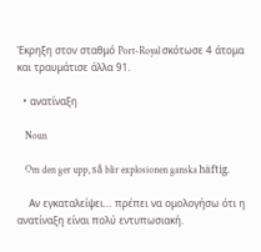Έκρηξη στον σταθμό Port-Royal σκότωσε 4 άτομα και τραυμάτισε άλλα 91.

  • ανατίναξη

    Noun

    Om den ger upp, så blir explosionen ganska häftig.

    Αν εγκαταλείψει... πρέπει να ομολογήσω ότι η ανατίναξη είναι πολύ εντυπωσιακή.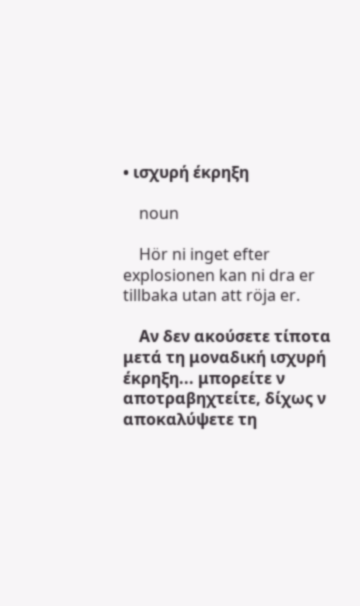• ισχυρή έκρηξη

    noun

    Hör ni inget efter explosionen kan ni dra er tillbaka utan att röja er.

    Αν δεν ακούσετε τίποτα μετά τη μοναδική ισχυρή έκρηξη... μπορείτε ν αποτραβηχτείτε, δίχως ν αποκαλύψετε τη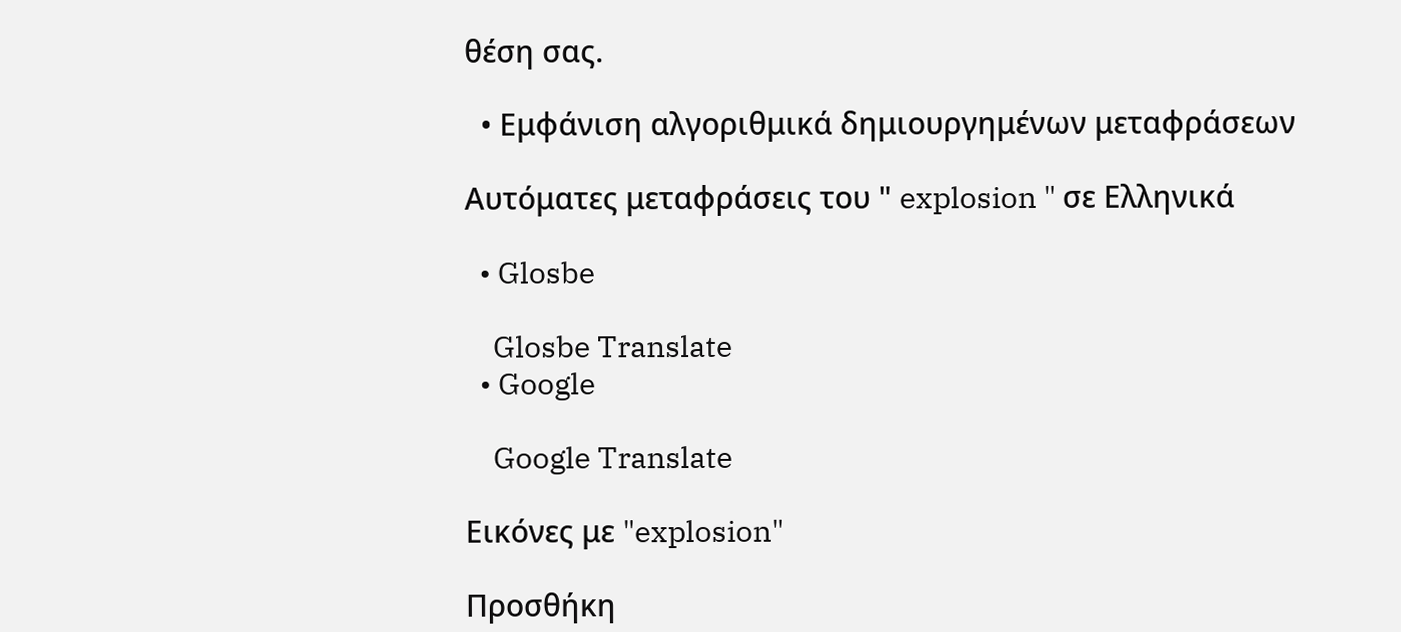θέση σας.

  • Εμφάνιση αλγοριθμικά δημιουργημένων μεταφράσεων

Αυτόματες μεταφράσεις του " explosion " σε Ελληνικά

  • Glosbe

    Glosbe Translate
  • Google

    Google Translate

Εικόνες με "explosion"

Προσθήκη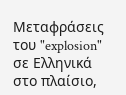Μεταφράσεις του "explosion" σε Ελληνικά στο πλαίσιο,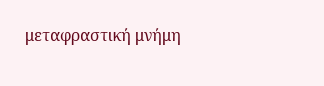μεταφραστική μνήμη